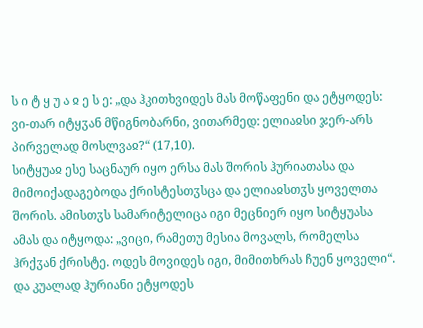ს ი ტ ყ უ ა ჲ ე ს ე: „და ჰკითხვიდეს მას მოწაფენი და ეტყოდეს: ვი-თარ იტყჳან მწიგნობარნი, ვითარმედ: ელიაჲსი ჯერ-არს პირველად მოსლვაჲ?“ (17,10).
სიტყუაჲ ესე საცნაურ იყო ერსა მას შორის ჰურიათასა და მიმოიქადაგებოდა ქრისტესთჳსცა და ელიაჲსთჳს ყოველთა შორის. ამისთჳს სამარიტელიცა იგი მეცნიერ იყო სიტყუასა ამას და იტყოდა: „ვიცი, რამეთუ მესია მოვალს, რომელსა ჰრქჳან ქრისტე. ოდეს მოვიდეს იგი, მიმითხრას ჩუენ ყოველი“. და კუალად ჰურიანი ეტყოდეს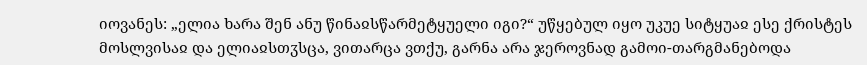იოვანეს: „ელია ხარა შენ ანუ წინაჲსწარმეტყუელი იგი?“ უწყებულ იყო უკუე სიტყუაჲ ესე ქრისტეს მოსლვისაჲ და ელიაჲსთჳსცა, ვითარცა ვთქუ, გარნა არა ჯეროვნად გამოი-თარგმანებოდა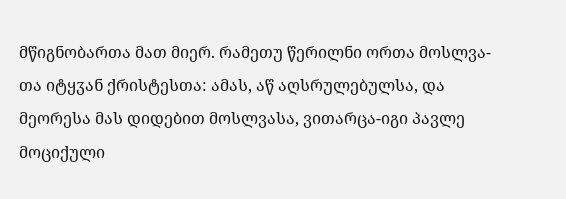მწიგნობართა მათ მიერ. რამეთუ წერილნი ორთა მოსლვა-თა იტყჳან ქრისტესთა: ამას, აწ აღსრულებულსა, და მეორესა მას დიდებით მოსლვასა, ვითარცა-იგი პავლე მოციქული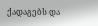ქადაგებს და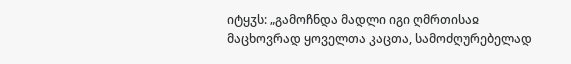იტყჳს: „გამოჩნდა მადლი იგი ღმრთისაჲ მაცხოვრად ყოველთა კაცთა, სამოძღურებელად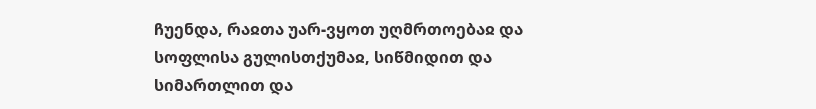ჩუენდა, რაჲთა უარ-ვყოთ უღმრთოებაჲ და სოფლისა გულისთქუმაჲ, სიწმიდით და სიმართლით და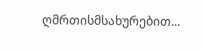ღმრთისმსახურებით...